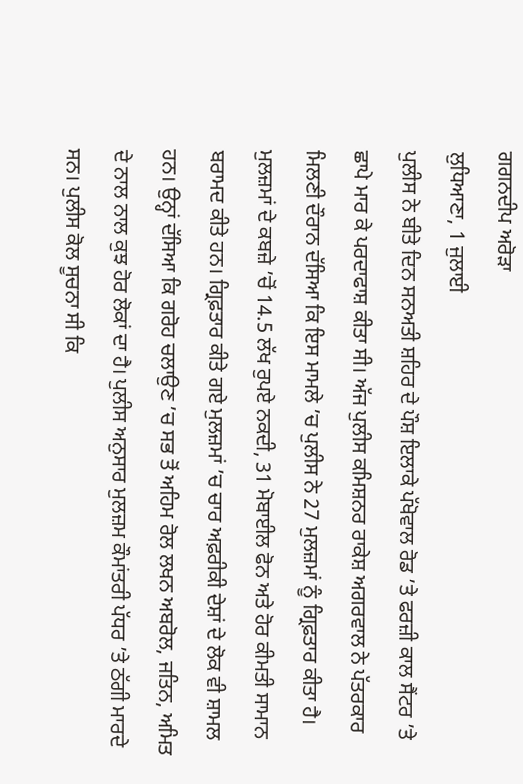ਗਗਨਦੀਪ ਅਰੋੜਾ
ਲੁਧਿਆਣਾ, 1 ਜੁਲਾਈ
ਪੁਲੀਸ ਨੇ ਬੀਤੇ ਦਿਨ ਸਨਅਤੀ ਸ਼ਹਿਰ ਦੇ ਪੌਸ਼ ਇਲਾਕੇ ਪੱਖੋਵਾਲ ਰੋਡ ’ਤੇ ਫਰਜ਼ੀ ਕਾਲ ਸੈਂਟਰ ’ਤੇ ਛਾਪੇ ਮਾਰ ਕੇ ਪਰਦਾਫਾਸ਼ ਕੀਤਾ ਸੀ। ਅੱਜ ਪੁਲੀਸ ਕਮਿਸ਼ਨਰ ਰਾਕੇਸ਼ ਅਗਰਵਾਲ ਨੇ ਪੱਤਰਕਾਰ ਮਿਲਣੀ ਦੌਰਾਨ ਦੱਸਿਆ ਕਿ ਇਸ ਮਾਮਲੇ ’ਚ ਪੁਲੀਸ ਨੇ 27 ਮੁਲਜ਼ਮਾਂ ਨੂੰ ਗ੍ਰਿਫ਼ਤਾਰ ਕੀਤਾ ਹੈ। ਮੁਲਜ਼ਮਾਂ ਦੇ ਕਬਜ਼ੇ ’ਚੋਂ 14.5 ਲੱਖ ਰੁਪਏ ਨਕਦੀ, 31 ਮੋਬਾਈਲ ਫੋਨ ਅਤੇ ਹੋਰ ਕੀਮਤੀ ਸਾਮਾਨ ਬਰਾਮਦ ਕੀਤੇ ਹਨ। ਗ੍ਰਿਫ਼ਤਾਰ ਕੀਤੇ ਗਏ ਮੁਲਜ਼ਮਾਂ ’ਚ ਚਾਰ ਅਫ਼ਰੀਕੀ ਦੇਸ਼ਾਂ ਦੇ ਲੋਕ ਵੀ ਸ਼ਾਮਲ ਹਨ। ਉਨ੍ਹਾਂ ਦੱਸਿਆ ਕਿ ਗਰੋਹ ਚਲਾਉਣ ’ਚ ਸਭ ਤੋਂ ਅਹਿਮ ਰੋਲ ਲਖਨ ਅਬਰੋਲ, ਜਤਿਨ, ਅਮਿਤ ਦੇ ਨਾਲ ਨਾਲ ਕੁਝ ਹੋਰ ਲੋਕਾਂ ਦਾ ਹੈ। ਪੁਲੀਸ ਅਨੁਸਾਰ ਮੁਲਜ਼ਮ ਕੌਮਾਂਤਰੀ ਪੱਧਰ ’ਤੇ ਠੱਗੀ ਮਾਰਦੇ ਸਨ। ਪੁਲੀਸ ਕੋਲ ਸੂਚਨਾ ਸੀ ਕਿ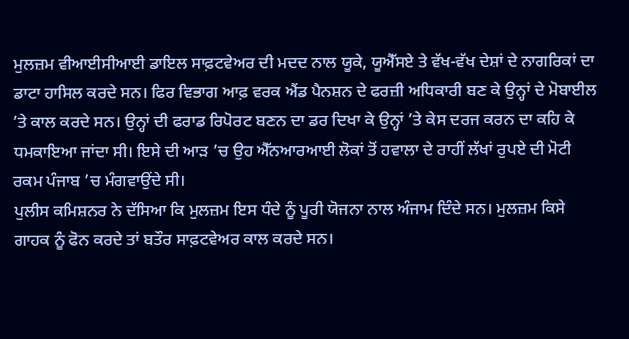ਮੁਲਜ਼ਮ ਵੀਆਈਸੀਆਈ ਡਾਇਲ ਸਾਫ਼ਟਵੇਅਰ ਦੀ ਮਦਦ ਨਾਲ ਯੂਕੇ, ਯੂਐੱਸਏ ਤੇ ਵੱਖ-ਵੱਖ ਦੇਸ਼ਾਂ ਦੇ ਨਾਗਰਿਕਾਂ ਦਾ ਡਾਟਾ ਹਾਸਿਲ ਕਰਦੇ ਸਨ। ਫਿਰ ਵਿਭਾਗ ਆਫ਼ ਵਰਕ ਐਂਡ ਪੈਨਸ਼ਨ ਦੇ ਫਰਜ਼ੀ ਅਧਿਕਾਰੀ ਬਣ ਕੇ ਉਨ੍ਹਾਂ ਦੇ ਮੋਬਾਈਲ ’ਤੇ ਕਾਲ ਕਰਦੇ ਸਨ। ਉਨ੍ਹਾਂ ਦੀ ਫਰਾਡ ਰਿਪੋਰਟ ਬਣਨ ਦਾ ਡਰ ਦਿਖਾ ਕੇ ਉਨ੍ਹਾਂ ’ਤੇ ਕੇਸ ਦਰਜ ਕਰਨ ਦਾ ਕਹਿ ਕੇ ਧਮਕਾਇਆ ਜਾਂਦਾ ਸੀ। ਇਸੇ ਦੀ ਆੜ ’ਚ ਉਹ ਐੱਨਆਰਆਈ ਲੋਕਾਂ ਤੋਂ ਹਵਾਲਾ ਦੇ ਰਾਹੀਂ ਲੱਖਾਂ ਰੁਪਏ ਦੀ ਮੋਟੀ ਰਕਮ ਪੰਜਾਬ ’ਚ ਮੰਗਵਾਉਂਦੇ ਸੀ।
ਪੁਲੀਸ ਕਮਿਸ਼ਨਰ ਨੇ ਦੱਸਿਆ ਕਿ ਮੁਲਜ਼ਮ ਇਸ ਧੰਦੇ ਨੂੰ ਪੂਰੀ ਯੋਜਨਾ ਨਾਲ ਅੰਜਾਮ ਦਿੰਦੇ ਸਨ। ਮੁਲਜ਼ਮ ਕਿਸੇ ਗਾਹਕ ਨੂੰ ਫੋਨ ਕਰਦੇ ਤਾਂ ਬਤੌਰ ਸਾਫ਼ਟਵੇਅਰ ਕਾਲ ਕਰਦੇ ਸਨ।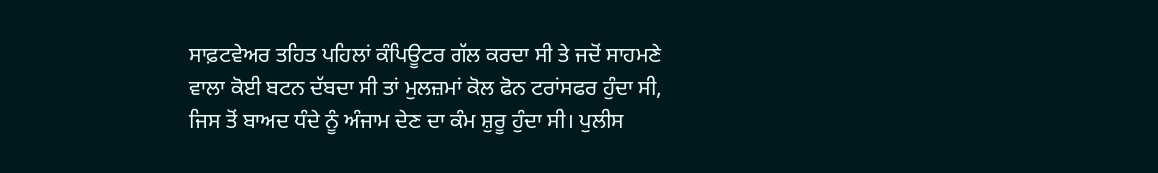ਸਾਫ਼ਟਵੇਅਰ ਤਹਿਤ ਪਹਿਲਾਂ ਕੰਪਿਊਟਰ ਗੱਲ ਕਰਦਾ ਸੀ ਤੇ ਜਦੋਂ ਸਾਹਮਣੇ ਵਾਲਾ ਕੋਈ ਬਟਨ ਦੱਬਦਾ ਸੀ ਤਾਂ ਮੁਲਜ਼ਮਾਂ ਕੋਲ ਫੋਨ ਟਰਾਂਸਫਰ ਹੁੰਦਾ ਸੀ, ਜਿਸ ਤੋਂ ਬਾਅਦ ਧੰਦੇ ਨੂੰ ਅੰਜਾਮ ਦੇਣ ਦਾ ਕੰਮ ਸ਼ੁਰੂ ਹੁੰਦਾ ਸੀ। ਪੁਲੀਸ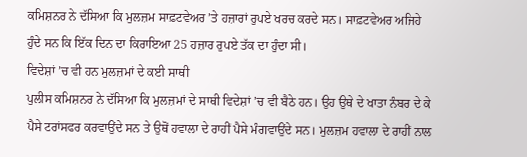ਕਮਿਸ਼ਨਰ ਨੇ ਦੱਸਿਆ ਕਿ ਮੁਲਜ਼ਮ ਸਾਫ਼ਟਵੇਅਰ ’ਤੇ ਹਜ਼ਾਰਾਂ ਰੁਪਏ ਖਰਚ ਕਰਦੇ ਸਨ। ਸਾਫ਼ਟਵੇਅਰ ਅਜਿਹੇ ਹੁੰਦੇ ਸਨ ਕਿ ਇੱਕ ਦਿਨ ਦਾ ਕਿਰਾਇਆ 25 ਹਜ਼ਾਰ ਰੁਪਏ ਤੱਕ ਦਾ ਹੁੰਦਾ ਸੀ।
ਵਿਦੇਸ਼ਾਂ ’ਚ ਵੀ ਹਨ ਮੁਲਜ਼ਮਾਂ ਦੇ ਕਈ ਸਾਥੀ
ਪੁਲੀਸ ਕਮਿਸ਼ਨਰ ਨੇ ਦੱਸਿਆ ਕਿ ਮੁਲਜ਼ਮਾਂ ਦੇ ਸਾਥੀ ਵਿਦੇਸ਼ਾਂ ’ਚ ਵੀ ਬੈਠੇ ਹਨ। ਉਹ ਉਥੇ ਦੇ ਖਾਤਾ ਨੰਬਰ ਦੇ ਕੇ ਪੈਸੇ ਟਰਾਂਸਫਰ ਕਰਵਾਉਂਦੇ ਸਨ ਤੇ ਉਥੋਂ ਹਵਾਲਾ ਦੇ ਰਾਹੀਂ ਪੈਸੇ ਮੰਗਵਾਉਂਦੇ ਸਨ। ਮੁਲਜ਼ਮ ਹਵਾਲਾ ਦੇ ਰਾਹੀਂ ਨਾਲ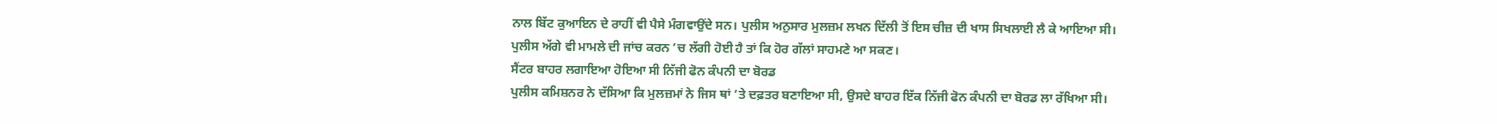ਨਾਲ ਬਿੱਟ ਕੁਆਇਨ ਦੇ ਰਾਹੀਂ ਵੀ ਪੈਸੇ ਮੰਗਵਾਉਂਦੇ ਸਨ। ਪੁਲੀਸ ਅਨੁਸਾਰ ਮੁਲਜ਼ਮ ਲਖਨ ਦਿੱਲੀ ਤੋਂ ਇਸ ਚੀਜ਼ ਦੀ ਖਾਸ ਸਿਖਲਾਈ ਲੈ ਕੇ ਆਇਆ ਸੀ। ਪੁਲੀਸ ਅੱਗੇ ਵੀ ਮਾਮਲੇ ਦੀ ਜਾਂਚ ਕਰਨ ’ਚ ਲੱਗੀ ਹੋਈ ਹੈ ਤਾਂ ਕਿ ਹੋਰ ਗੱਲਾਂ ਸਾਹਮਣੇ ਆ ਸਕਣ।
ਸੈਂਟਰ ਬਾਹਰ ਲਗਾਇਆ ਹੋਇਆ ਸੀ ਨਿੱਜੀ ਫੋਨ ਕੰਪਨੀ ਦਾ ਬੋਰਡ
ਪੁਲੀਸ ਕਮਿਸ਼ਨਰ ਨੇ ਦੱਸਿਆ ਕਿ ਮੁਲਜ਼ਮਾਂ ਨੇ ਜਿਸ ਥਾਂ ’ਤੇ ਦਫ਼ਤਰ ਬਣਾਇਆ ਸੀ, ਉਸਦੇ ਬਾਹਰ ਇੱਕ ਨਿੱਜੀ ਫੋਨ ਕੰਪਨੀ ਦਾ ਬੋਰਡ ਲਾ ਰੱਖਿਆ ਸੀ।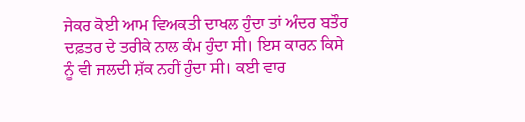ਜੇਕਰ ਕੋਈ ਆਮ ਵਿਅਕਤੀ ਦਾਖਲ ਹੁੰਦਾ ਤਾਂ ਅੰਦਰ ਬਤੌਰ ਦਫ਼ਤਰ ਦੇ ਤਰੀਕੇ ਨਾਲ ਕੰਮ ਹੁੰਦਾ ਸੀ। ਇਸ ਕਾਰਨ ਕਿਸੇ ਨੂੰ ਵੀ ਜਲਦੀ ਸ਼ੱਕ ਨਹੀਂ ਹੁੰਦਾ ਸੀ। ਕਈ ਵਾਰ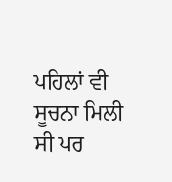ਪਹਿਲਾਂ ਵੀ ਸੂਚਨਾ ਮਿਲੀ ਸੀ ਪਰ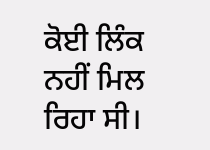ਕੋਈ ਲਿੰਕ ਨਹੀਂ ਮਿਲ ਰਿਹਾ ਸੀ।